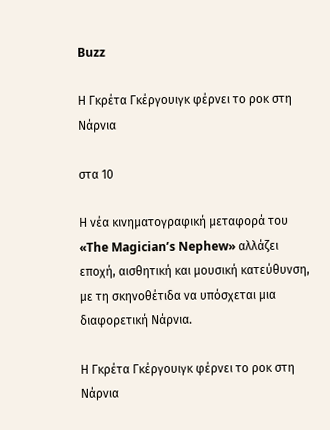Buzz

Η Γκρέτα Γκέργουιγκ φέρνει το ροκ στη Νάρνια

στα 10

Η νέα κινηματογραφική μεταφορά του «The Magician’s Nephew» αλλάζει εποχή, αισθητική και μουσική κατεύθυνση, με τη σκηνοθέτιδα να υπόσχεται μια διαφορετική Νάρνια.

Η Γκρέτα Γκέργουιγκ φέρνει το ροκ στη Νάρνια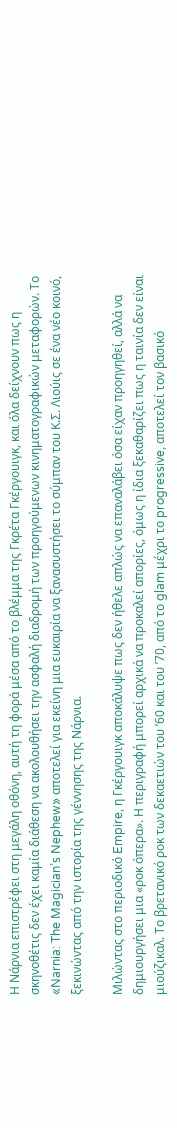Η Νάρνια επιστρέφει στη μεγάλη οθόνη, αυτή τη φορά μέσα από το βλέμμα της Γκρέτα Γκέργουιγκ, και όλα δείχνουν πως η σκηνοθέτις δεν έχει καμία διάθεση να ακολουθήσει την ασφαλή διαδρομή των προηγούμενων κινηματογραφικών μεταφορών. Το «Narnia: The Magician’s Nephew» αποτελεί για εκείνη μια ευκαιρία να ξανασυστήσει το σύμπαν του Κ.Σ. Λιούις σε ένα νέο κοινό, ξεκινώντας από την ιστορία της γέννησης της Νάρνια.

Μιλώντας στο περιοδικό Empire, η Γκέργουιγκ αποκάλυψε πως δεν ήθελε απλώς να επαναλάβει όσα είχαν προηγηθεί, αλλά να δημιουργήσει μια «ροκ όπερα». Η περιγραφή μπορεί αρχικά να προκαλεί απορίες, όμως η ίδια ξεκαθαρίζει πως η ταινία δεν είναι μιούζικαλ. Το βρετανικό ροκ των δεκαετιών του ’60 και του ’70, από το glam μέχρι το progressive, αποτελεί τον βασικό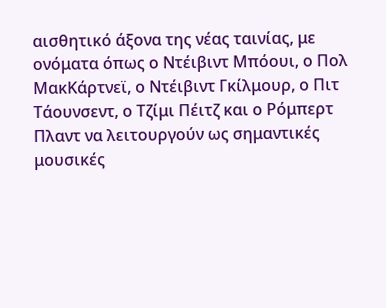αισθητικό άξονα της νέας ταινίας, με ονόματα όπως ο Ντέιβιντ Μπόουι, ο Πολ ΜακΚάρτνεϊ, ο Ντέιβιντ Γκίλμουρ, ο Πιτ Τάουνσεντ, ο Τζίμι Πέιτζ και ο Ρόμπερτ Πλαντ να λειτουργούν ως σημαντικές μουσικές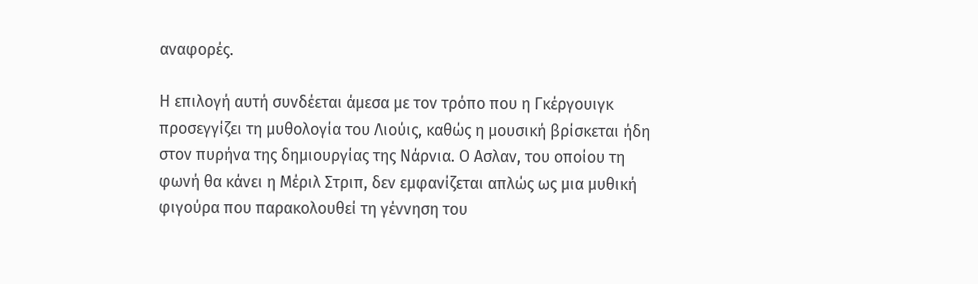αναφορές.

Η επιλογή αυτή συνδέεται άμεσα με τον τρόπο που η Γκέργουιγκ προσεγγίζει τη μυθολογία του Λιούις, καθώς η μουσική βρίσκεται ήδη στον πυρήνα της δημιουργίας της Νάρνια. Ο Ασλαν, του οποίου τη φωνή θα κάνει η Μέριλ Στριπ, δεν εμφανίζεται απλώς ως μια μυθική φιγούρα που παρακολουθεί τη γέννηση του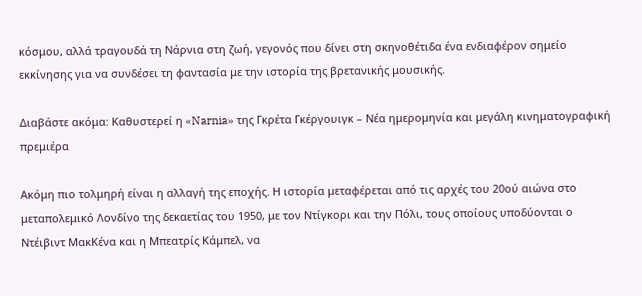κόσμου, αλλά τραγουδά τη Νάρνια στη ζωή, γεγονός που δίνει στη σκηνοθέτιδα ένα ενδιαφέρον σημείο εκκίνησης για να συνδέσει τη φαντασία με την ιστορία της βρετανικής μουσικής.

Διαβάστε ακόμα: Καθυστερεί η «Narnia» της Γκρέτα Γκέργουιγκ – Νέα ημερομηνία και μεγάλη κινηματογραφική πρεμιέρα

Ακόμη πιο τολμηρή είναι η αλλαγή της εποχής. Η ιστορία μεταφέρεται από τις αρχές του 20ού αιώνα στο μεταπολεμικό Λονδίνο της δεκαετίας του 1950, με τον Ντίγκορι και την Πόλι, τους οποίους υποδύονται ο Ντέιβιντ ΜακΚένα και η Μπεατρίς Κάμπελ, να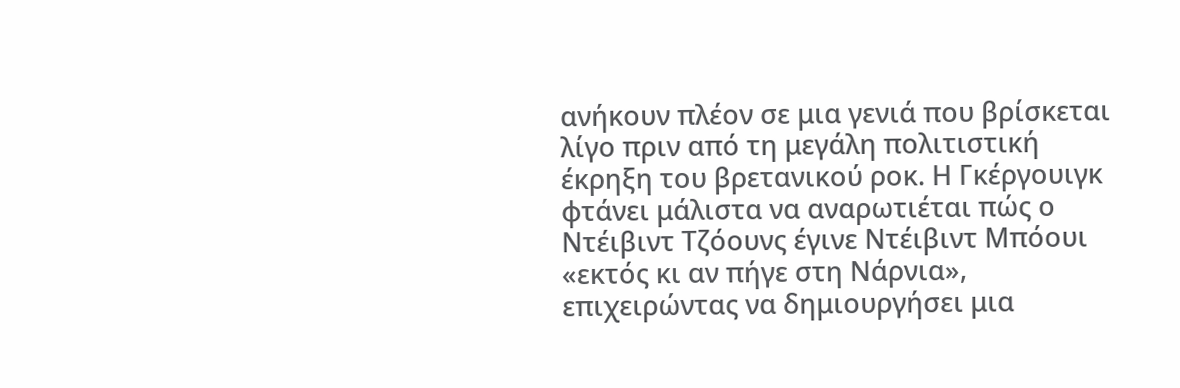ανήκουν πλέον σε μια γενιά που βρίσκεται λίγο πριν από τη μεγάλη πολιτιστική έκρηξη του βρετανικού ροκ. Η Γκέργουιγκ φτάνει μάλιστα να αναρωτιέται πώς ο Ντέιβιντ Τζόουνς έγινε Ντέιβιντ Μπόουι «εκτός κι αν πήγε στη Νάρνια», επιχειρώντας να δημιουργήσει μια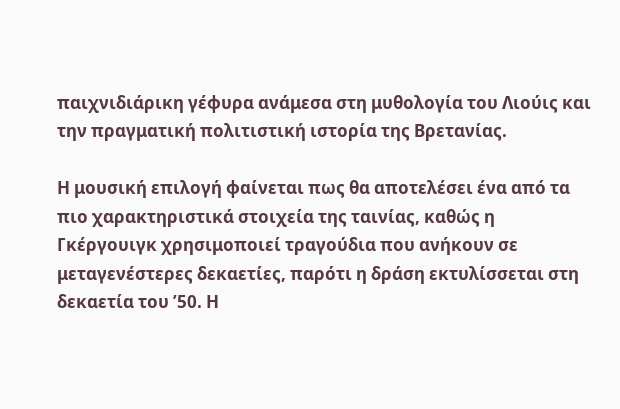παιχνιδιάρικη γέφυρα ανάμεσα στη μυθολογία του Λιούις και την πραγματική πολιτιστική ιστορία της Βρετανίας.

Η μουσική επιλογή φαίνεται πως θα αποτελέσει ένα από τα πιο χαρακτηριστικά στοιχεία της ταινίας, καθώς η Γκέργουιγκ χρησιμοποιεί τραγούδια που ανήκουν σε μεταγενέστερες δεκαετίες, παρότι η δράση εκτυλίσσεται στη δεκαετία του ’50. Η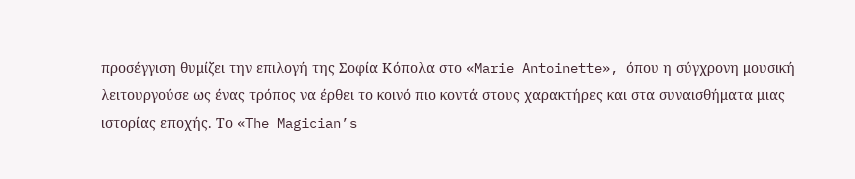προσέγγιση θυμίζει την επιλογή της Σοφία Κόπολα στο «Marie Antoinette», όπου η σύγχρονη μουσική λειτουργούσε ως ένας τρόπος να έρθει το κοινό πιο κοντά στους χαρακτήρες και στα συναισθήματα μιας ιστορίας εποχής. Το «The Magician’s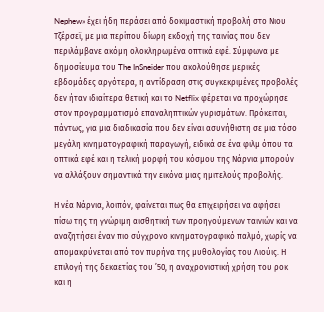Nephew» έχει ήδη περάσει από δοκιμαστική προβολή στο Νιου Τζέρσεϊ, με μια περίπου δίωρη εκδοχή της ταινίας που δεν περιλάμβανε ακόμη ολοκληρωμένα οπτικά εφέ. Σύμφωνα με δημοσίευμα του The InSneider που ακολούθησε μερικές εβδομάδες αργότερα, η αντίδραση στις συγκεκριμένες προβολές δεν ήταν ιδιαίτερα θετική και το Netflix φέρεται να προχώρησε στον προγραμματισμό επαναληπτικών γυρισμάτων. Πρόκειται, πάντως, για μια διαδικασία που δεν είναι ασυνήθιστη σε μια τόσο μεγάλη κινηματογραφική παραγωγή, ειδικά σε ένα φιλμ όπου τα οπτικά εφέ και η τελική μορφή του κόσμου της Νάρνια μπορούν να αλλάξουν σημαντικά την εικόνα μιας ημιτελούς προβολής.

Η νέα Νάρνια, λοιπόν, φαίνεται πως θα επιχειρήσει να αφήσει πίσω της τη γνώριμη αισθητική των προηγούμενων ταινιών και να αναζητήσει έναν πιο σύγχρονο κινηματογραφικό παλμό, χωρίς να απομακρύνεται από τον πυρήνα της μυθολογίας του Λιούις. Η επιλογή της δεκαετίας του ’50, η αναχρονιστική χρήση του ροκ και η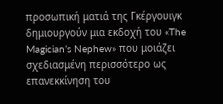προσωπική ματιά της Γκέργουιγκ δημιουργούν μια εκδοχή του «The Magician’s Nephew» που μοιάζει σχεδιασμένη περισσότερο ως επανεκκίνηση του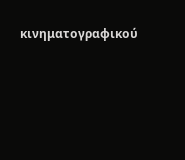κινηματογραφικού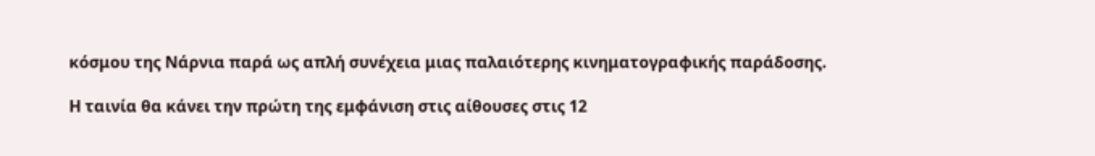κόσμου της Νάρνια παρά ως απλή συνέχεια μιας παλαιότερης κινηματογραφικής παράδοσης.

Η ταινία θα κάνει την πρώτη της εμφάνιση στις αίθουσες στις 12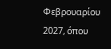Φεβρουαρίου 2027, όπου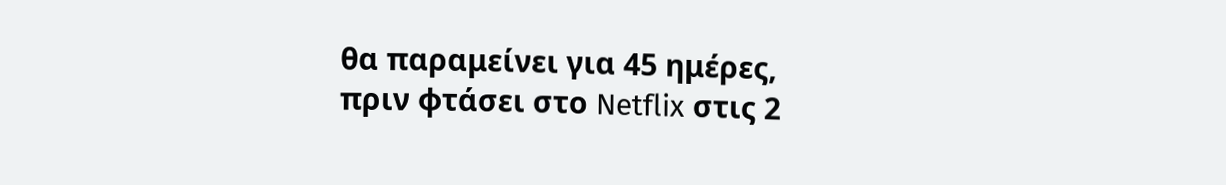θα παραμείνει για 45 ημέρες, πριν φτάσει στο Netflix στις 2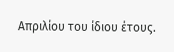Απριλίου του ίδιου έτους.